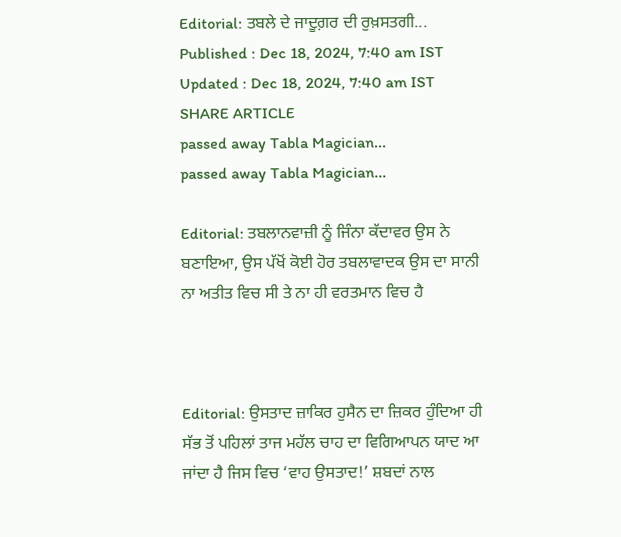Editorial: ਤਬਲੇ ਦੇ ਜਾਦੂਗ਼ਰ ਦੀ ਰੁਖ਼ਸਤਗੀ...
Published : Dec 18, 2024, 7:40 am IST
Updated : Dec 18, 2024, 7:40 am IST
SHARE ARTICLE
passed away Tabla Magician...
passed away Tabla Magician...

Editorial: ਤਬਲਾਨਵਾਜ਼ੀ ਨੂੰ ਜਿੰਨਾ ਕੱਦਾਵਰ ਉਸ ਨੇ ਬਣਾਇਆ, ਉਸ ਪੱਖੋਂ ਕੋਈ ਹੋਰ ਤਬਲਾਵਾਦਕ ਉਸ ਦਾ ਸਾਨੀ ਨਾ ਅਤੀਤ ਵਿਚ ਸੀ ਤੇ ਨਾ ਹੀ ਵਰਤਮਾਨ ਵਿਚ ਹੈ



Editorial: ਉਸਤਾਦ ਜ਼ਾਕਿਰ ਹੁਸੈਨ ਦਾ ਜ਼ਿਕਰ ਹੁੰਦਿਆ ਹੀ ਸੱਭ ਤੋਂ ਪਹਿਲਾਂ ਤਾਜ ਮਹੱਲ ਚਾਹ ਦਾ ਵਿਗਿਆਪਨ ਯਾਦ ਆ ਜਾਂਦਾ ਹੈ ਜਿਸ ਵਿਚ ‘ਵਾਹ ਉਸਤਾਦ!’ ਸ਼ਬਦਾਂ ਨਾਲ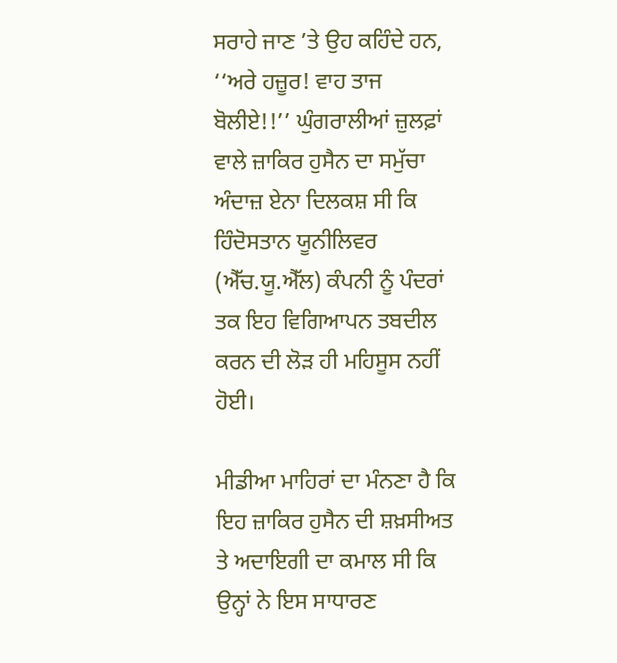ਸਰਾਹੇ ਜਾਣ ’ਤੇ ਉਹ ਕਹਿੰਦੇ ਹਨ, ‘‘ਅਰੇ ਹਜ਼ੂਰ! ਵਾਹ ਤਾਜ ਬੋਲੀਏ!!’’ ਘੁੰਗਰਾਲੀਆਂ ਜ਼ੁਲਫ਼ਾਂ ਵਾਲੇ ਜ਼ਾਕਿਰ ਹੁਸੈਨ ਦਾ ਸਮੁੱਚਾ ਅੰਦਾਜ਼ ਏਨਾ ਦਿਲਕਸ਼ ਸੀ ਕਿ ਹਿੰਦੋਸਤਾਨ ਯੂਨੀਲਿਵਰ (ਐੱਚ.ਯੂ.ਐੱਲ) ਕੰਪਨੀ ਨੂੰ ਪੰਦਰਾਂ ਤਕ ਇਹ ਵਿਗਿਆਪਨ ਤਬਦੀਲ ਕਰਨ ਦੀ ਲੋੜ ਹੀ ਮਹਿਸੂਸ ਨਹੀਂ ਹੋਈ।

ਮੀਡੀਆ ਮਾਹਿਰਾਂ ਦਾ ਮੰਨਣਾ ਹੈ ਕਿ ਇਹ ਜ਼ਾਕਿਰ ਹੁਸੈਨ ਦੀ ਸ਼ਖ਼ਸੀਅਤ ਤੇ ਅਦਾਇਗੀ ਦਾ ਕਮਾਲ ਸੀ ਕਿ ਉਨ੍ਹਾਂ ਨੇ ਇਸ ਸਾਧਾਰਣ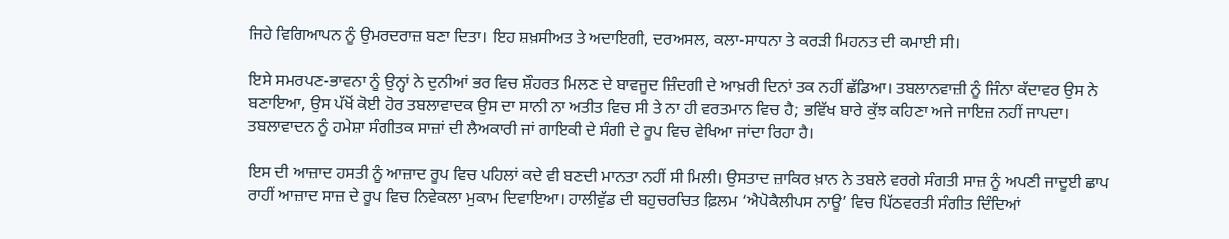ਜਿਹੇ ਵਿਗਿਆਪਨ ਨੂੰ ਉਮਰਦਰਾਜ਼ ਬਣਾ ਦਿਤਾ। ਇਹ ਸ਼ਖ਼ਸੀਅਤ ਤੇ ਅਦਾਇਗੀ, ਦਰਅਸਲ, ਕਲਾ-ਸਾਧਨਾ ਤੇ ਕਰੜੀ ਮਿਹਨਤ ਦੀ ਕਮਾਈ ਸੀ।

ਇਸੇ ਸਮਰਪਣ-ਭਾਵਨਾ ਨੂੰ ਉਨ੍ਹਾਂ ਨੇ ਦੁਨੀਆਂ ਭਰ ਵਿਚ ਸ਼ੌਹਰਤ ਮਿਲਣ ਦੇ ਬਾਵਜੂਦ ਜ਼ਿੰਦਗੀ ਦੇ ਆਖ਼ਰੀ ਦਿਨਾਂ ਤਕ ਨਹੀਂ ਛੱਡਿਆ। ਤਬਲਾਨਵਾਜ਼ੀ ਨੂੰ ਜਿੰਨਾ ਕੱਦਾਵਰ ਉਸ ਨੇ ਬਣਾਇਆ, ਉਸ ਪੱਖੋਂ ਕੋਈ ਹੋਰ ਤਬਲਾਵਾਦਕ ਉਸ ਦਾ ਸਾਨੀ ਨਾ ਅਤੀਤ ਵਿਚ ਸੀ ਤੇ ਨਾ ਹੀ ਵਰਤਮਾਨ ਵਿਚ ਹੈ; ਭਵਿੱਖ ਬਾਰੇ ਕੁੱਝ ਕਹਿਣਾ ਅਜੇ ਜਾਇਜ਼ ਨਹੀਂ ਜਾਪਦਾ। ਤਬਲਾਵਾਦਨ ਨੂੰ ਹਮੇਸ਼ਾ ਸੰਗੀਤਕ ਸਾਜ਼ਾਂ ਦੀ ਲੈਅਕਾਰੀ ਜਾਂ ਗਾਇਕੀ ਦੇ ਸੰਗੀ ਦੇ ਰੂਪ ਵਿਚ ਵੇਖਿਆ ਜਾਂਦਾ ਰਿਹਾ ਹੈ।

ਇਸ ਦੀ ਆਜ਼ਾਦ ਹਸਤੀ ਨੂੰ ਆਜ਼ਾਦ ਰੂਪ ਵਿਚ ਪਹਿਲਾਂ ਕਦੇ ਵੀ ਬਣਦੀ ਮਾਨਤਾ ਨਹੀਂ ਸੀ ਮਿਲੀ। ਉਸਤਾਦ ਜ਼ਾਕਿਰ ਖ਼ਾਨ ਨੇ ਤਬਲੇ ਵਰਗੇ ਸੰਗਤੀ ਸਾਜ਼ ਨੂੰ ਅਪਣੀ ਜਾਦੂਈ ਛਾਪ ਰਾਹੀਂ ਆਜ਼ਾਦ ਸਾਜ਼ ਦੇ ਰੂਪ ਵਿਚ ਨਿਵੇਕਲਾ ਮੁਕਾਮ ਦਿਵਾਇਆ। ਹਾਲੀਵੁੱਡ ਦੀ ਬਹੁਚਰਚਿਤ ਫ਼ਿਲਮ ‘ਐਪੋਕੈਲੀਪਸ ਨਾਊ’ ਵਿਚ ਪਿੱਠਵਰਤੀ ਸੰਗੀਤ ਦਿੰਦਿਆਂ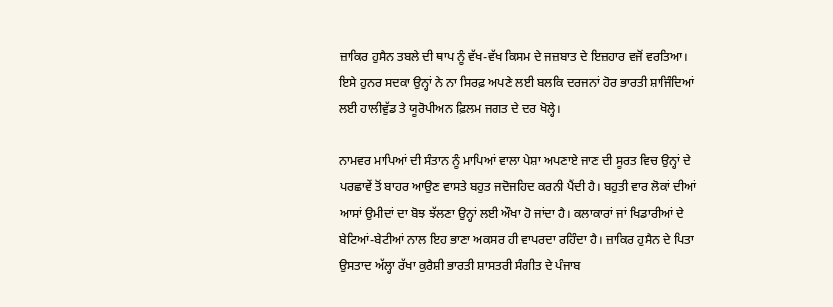ਜ਼ਾਕਿਰ ਹੁਸੈਨ ਤਬਲੇ ਦੀ ਥਾਪ ਨੂੰ ਵੱਖ-ਵੱਖ ਕਿਸਮ ਦੇ ਜਜ਼ਬਾਤ ਦੇ ਇਜ਼ਹਾਰ ਵਜੋਂ ਵਰਤਿਆ। ਇਸੇ ਹੁਨਰ ਸਦਕਾ ਉਨ੍ਹਾਂ ਨੇ ਨਾ ਸਿਰਫ਼ ਅਪਣੇ ਲਈ ਬਲਕਿ ਦਰਜਨਾਂ ਹੋਰ ਭਾਰਤੀ ਸ਼ਾਜਿੰਦਿਆਂ ਲਈ ਹਾਲੀਵੁੱਡ ਤੇ ਯੂਰੋਪੀਅਨ ਫ਼ਿਲਮ ਜਗਤ ਦੇ ਦਰ ਖੋਲ੍ਹੇ।

ਨਾਮਵਰ ਮਾਪਿਆਂ ਦੀ ਸੰਤਾਨ ਨੂੰ ਮਾਪਿਆਂ ਵਾਲਾ ਪੇਸ਼ਾ ਅਪਣਾਏ ਜਾਣ ਦੀ ਸੂਰਤ ਵਿਚ ਉਨ੍ਹਾਂ ਦੇ ਪਰਛਾਵੇਂ ਤੋਂ ਬਾਹਰ ਆਉਣ ਵਾਸਤੇ ਬਹੁਤ ਜਦੋਜਹਿਦ ਕਰਨੀ ਪੈਂਦੀ ਹੈ। ਬਹੁਤੀ ਵਾਰ ਲੋਕਾਂ ਦੀਆਂ ਆਸਾਂ ਉਮੀਦਾਂ ਦਾ ਬੋਝ ਝੱਲਣਾ ਉਨ੍ਹਾਂ ਲਈ ਔਖਾ ਹੋ ਜਾਂਦਾ ਹੈ। ਕਲਾਕਾਰਾਂ ਜਾਂ ਖਿਡਾਰੀਆਂ ਦੇ ਬੇਟਿਆਂ-ਬੇਟੀਆਂ ਨਾਲ ਇਹ ਭਾਣਾ ਅਕਸਰ ਹੀ ਵਾਪਰਦਾ ਰਹਿੰਦਾ ਹੈ। ਜ਼ਾਕਿਰ ਹੁਸੈਨ ਦੇ ਪਿਤਾ ਉਸਤਾਦ ਅੱਲ੍ਹਾ ਰੱਖਾ ਕੁਰੈਸ਼ੀ ਭਾਰਤੀ ਸ਼ਾਸਤਰੀ ਸੰਗੀਤ ਦੇ ਪੰਜਾਬ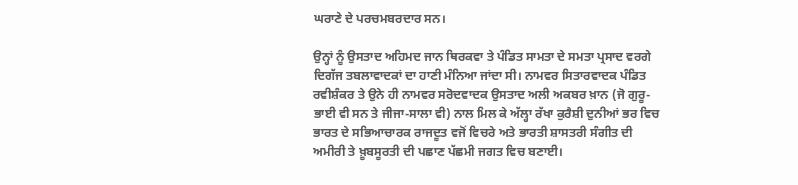ਘਰਾਣੇ ਦੇ ਪਰਚਮਬਰਦਾਰ ਸਨ।

ਉਨ੍ਹਾਂ ਨੂੰ ਉਸਤਾਦ ਅਹਿਮਦ ਜਾਨ ਥਿਰਕਵਾ ਤੇ ਪੰਡਿਤ ਸਾਮਤਾ ਦੇ ਸਮਤਾ ਪ੍ਰਸਾਦ ਵਰਗੇ ਦਿਗੱਜ ਤਬਲਾਵਾਦਕਾਂ ਦਾ ਹਾਣੀ ਮੰਨਿਆ ਜਾਂਦਾ ਸੀ। ਨਾਮਵਰ ਸਿਤਾਰਵਾਦਕ ਪੰਡਿਤ ਰਵੀਸ਼ੰਕਰ ਤੇ ਉਨੇ ਹੀ ਨਾਮਵਰ ਸਰੋਦਵਾਦਕ ਉਸਤਾਦ ਅਲੀ ਅਕਬਰ ਖ਼ਾਨ (ਜੋ ਗੁਰੂ-ਭਾਈ ਵੀ ਸਨ ਤੇ ਜੀਜਾ-ਸਾਲਾ ਵੀ) ਨਾਲ ਮਿਲ ਕੇ ਅੱਲ੍ਹਾ ਰੱਖਾ ਕੁਰੈਸ਼ੀ ਦੁਨੀਆਂ ਭਰ ਵਿਚ ਭਾਰਤ ਦੇ ਸਭਿਆਚਾਰਕ ਰਾਜਦੂਤ ਵਜੋਂ ਵਿਚਰੇ ਅਤੇ ਭਾਰਤੀ ਸ਼ਾਸਤਰੀ ਸੰਗੀਤ ਦੀ ਅਮੀਰੀ ਤੇ ਖ਼ੂਬਸੂਰਤੀ ਦੀ ਪਛਾਣ ਪੱਛਮੀ ਜਗਤ ਵਿਚ ਬਣਾਈ।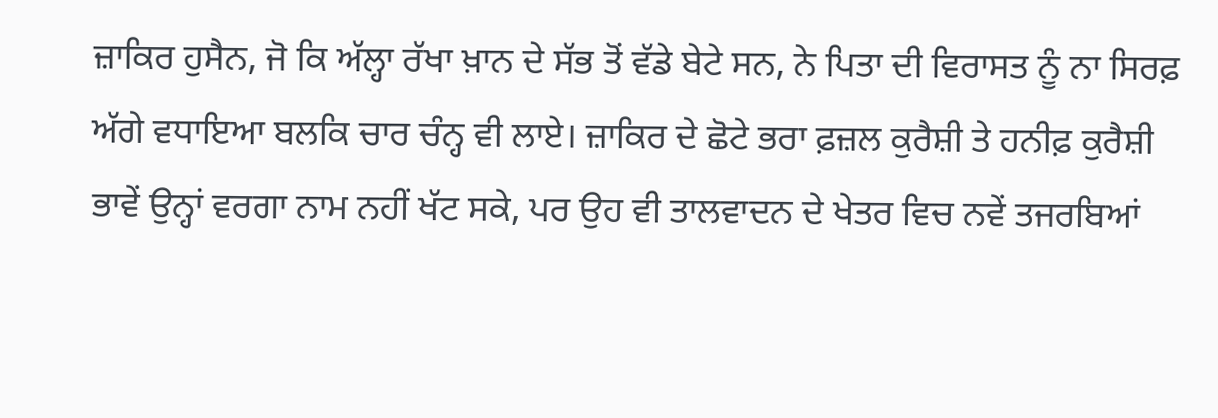ਜ਼ਾਕਿਰ ਹੁਸੈਨ, ਜੋ ਕਿ ਅੱਲ੍ਹਾ ਰੱਖਾ ਖ਼ਾਨ ਦੇ ਸੱਭ ਤੋਂ ਵੱਡੇ ਬੇਟੇ ਸਨ, ਨੇ ਪਿਤਾ ਦੀ ਵਿਰਾਸਤ ਨੂੰ ਨਾ ਸਿਰਫ਼ ਅੱਗੇ ਵਧਾਇਆ ਬਲਕਿ ਚਾਰ ਚੰਨ੍ਹ ਵੀ ਲਾਏ। ਜ਼ਾਕਿਰ ਦੇ ਛੋਟੇ ਭਰਾ ਫ਼ਜ਼ਲ ਕੁਰੈਸ਼ੀ ਤੇ ਹਨੀਫ਼ ਕੁਰੈਸ਼ੀ ਭਾਵੇਂ ਉਨ੍ਹਾਂ ਵਰਗਾ ਨਾਮ ਨਹੀਂ ਖੱਟ ਸਕੇ, ਪਰ ਉਹ ਵੀ ਤਾਲਵਾਦਨ ਦੇ ਖੇਤਰ ਵਿਚ ਨਵੇਂ ਤਜਰਬਿਆਂ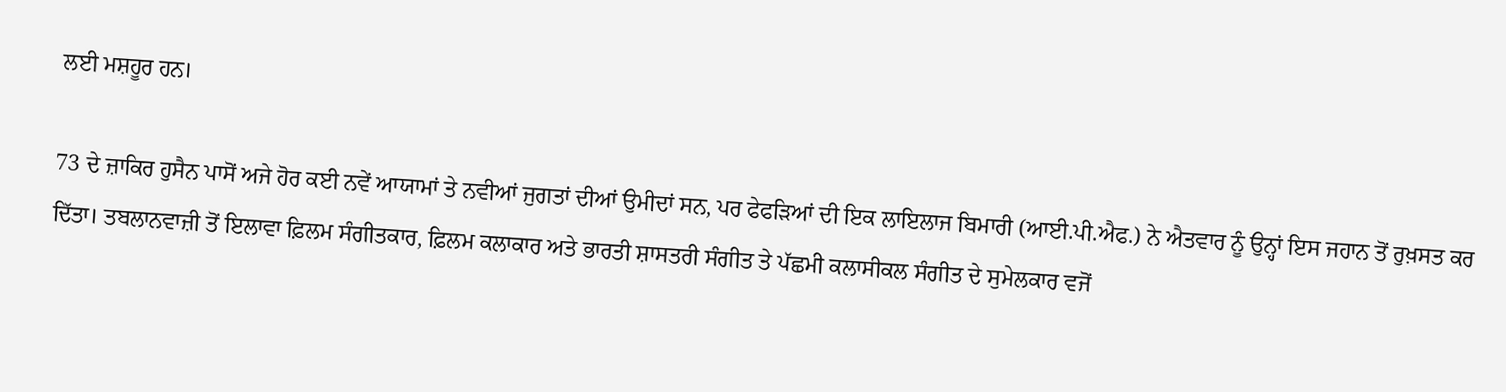ਲਈ ਮਸ਼ਹੂਰ ਹਨ।

73 ਦੇ ਜ਼ਾਕਿਰ ਹੁਸੈਨ ਪਾਸੋਂ ਅਜੇ ਹੋਰ ਕਈ ਨਵੇਂ ਆਯਾਮਾਂ ਤੇ ਨਵੀਆਂ ਜੁਗਤਾਂ ਦੀਆਂ ਉਮੀਦਾਂ ਸਨ, ਪਰ ਫੇਫੜਿਆਂ ਦੀ ਇਕ ਲਾਇਲਾਜ ਬਿਮਾਰੀ (ਆਈ.ਪੀ.ਐਫ.) ਨੇ ਐਤਵਾਰ ਨੂੰ ਉਨ੍ਹਾਂ ਇਸ ਜਹਾਨ ਤੋਂ ਰੁਖ਼ਸਤ ਕਰ ਦਿੱਤਾ। ਤਬਲਾਨਵਾਜ਼ੀ ਤੋਂ ਇਲਾਵਾ ਫ਼ਿਲਮ ਸੰਗੀਤਕਾਰ, ਫ਼ਿਲਮ ਕਲਾਕਾਰ ਅਤੇ ਭਾਰਤੀ ਸ਼ਾਸਤਰੀ ਸੰਗੀਤ ਤੇ ਪੱਛਮੀ ਕਲਾਸੀਕਲ ਸੰਗੀਤ ਦੇ ਸੁਮੇਲਕਾਰ ਵਜੋਂ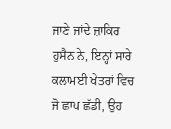ਜਾਣੇ ਜਾਂਦੇ ਜ਼ਾਕਿਰ ਹੁਸੈਨ ਨੇ, ਇਨ੍ਹਾਂ ਸਾਰੇ ਕਲਾਮਈ ਖੇਤਰਾਂ ਵਿਚ ਜੋ ਛਾਪ ਛੱਡੀ, ਉਹ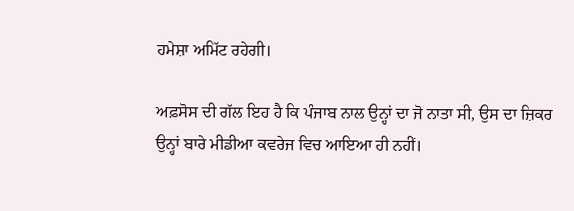ਹਮੇਸ਼ਾ ਅਮਿੱਟ ਰਹੇਗੀ।

ਅਫ਼ਸੋਸ ਦੀ ਗੱਲ ਇਹ ਹੈ ਕਿ ਪੰਜਾਬ ਨਾਲ ਉਨ੍ਹਾਂ ਦਾ ਜੋ ਨਾਤਾ ਸੀ, ਉਸ ਦਾ ਜ਼ਿਕਰ ਉਨ੍ਹਾਂ ਬਾਰੇ ਮੀਡੀਆ ਕਵਰੇਜ ਵਿਚ ਆਇਆ ਹੀ ਨਹੀਂ।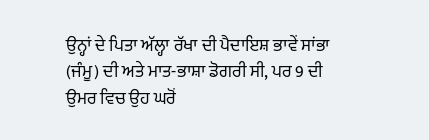ਉਨ੍ਹਾਂ ਦੇ ਪਿਤਾ ਅੱਲ੍ਹਾ ਰੱਖਾ ਦੀ ਪੈਦਾਇਸ਼ ਭਾਵੇਂ ਸਾਂਭਾ (ਜੰਮੂ) ਦੀ ਅਤੇ ਮਾਤ-ਭਾਸ਼ਾ ਡੋਗਰੀ ਸੀ, ਪਰ 9 ਦੀ ਉਮਰ ਵਿਚ ਉਹ ਘਰੋਂ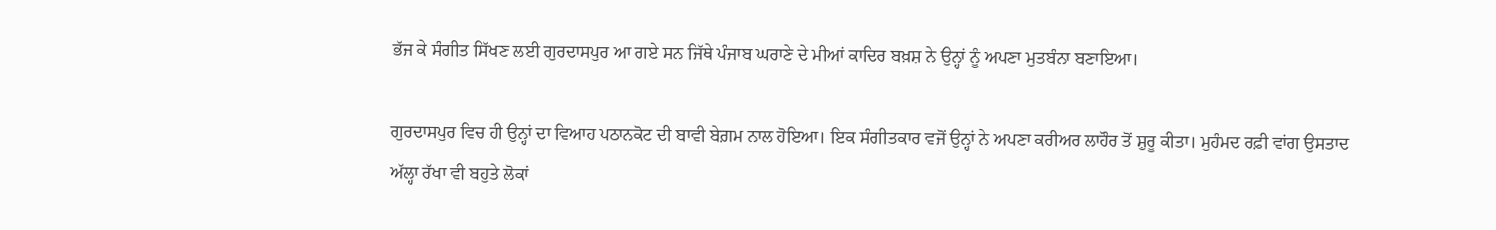ਭੱਜ ਕੇ ਸੰਗੀਤ ਸਿੱਖਣ ਲਈ ਗੁਰਦਾਸਪੁਰ ਆ ਗਏ ਸਨ ਜਿੱਥੇ ਪੰਜਾਬ ਘਰਾਣੇ ਦੇ ਮੀਆਂ ਕਾਦਿਰ ਬਖ਼ਸ਼ ਨੇ ਉਨ੍ਹਾਂ ਨੂੰ ਅਪਣਾ ਮੁਤਬੰਨਾ ਬਣਾਇਆ।

ਗੁਰਦਾਸਪੁਰ ਵਿਚ ਹੀ ਉਨ੍ਹਾਂ ਦਾ ਵਿਆਹ ਪਠਾਨਕੋਟ ਦੀ ਬਾਵੀ ਬੇਗ਼ਮ ਨਾਲ ਹੋਇਆ। ਇਕ ਸੰਗੀਤਕਾਰ ਵਜੋਂ ਉਨ੍ਹਾਂ ਨੇ ਅਪਣਾ ਕਰੀਅਰ ਲਾਹੌਰ ਤੋਂ ਸ਼ੁਰੂ ਕੀਤਾ। ਮੁਹੰਮਦ ਰਫ਼ੀ ਵਾਂਗ ਉਸਤਾਦ ਅੱਲ੍ਹਾ ਰੱਖਾ ਵੀ ਬਹੁਤੇ ਲੋਕਾਂ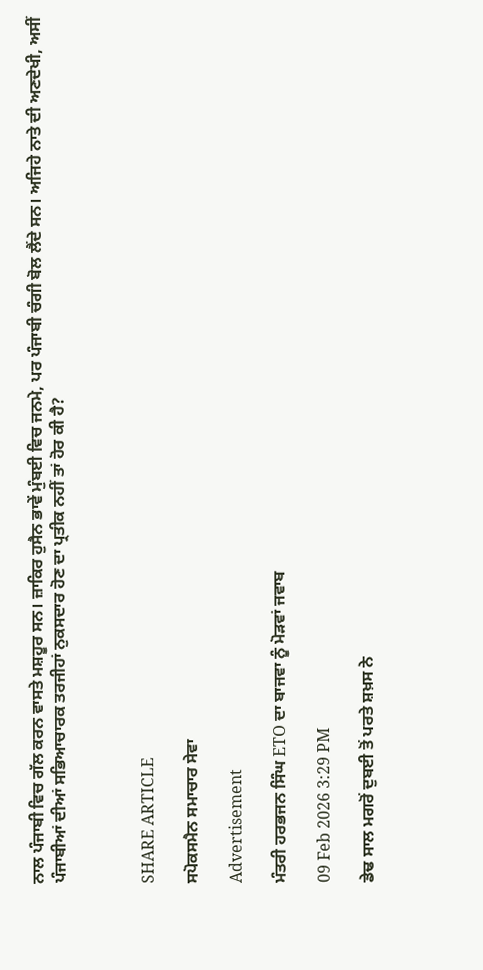ਨਾਲ ਪੰਜਾਬੀ ਵਿਚ ਗੱਲ ਕਰਨ ਵਾਸਤੇ ਮਸ਼ਹੂਰ ਸਨ। ਜ਼ਾਕਿਰ ਹੁਸੈਨ ਭਾਵੇਂ ਮੁੰਬਈ ਵਿਚ ਜਨਮੇ, ਪਰ ਪੰਜਾਬੀ ਚੰਗੀ ਬੋਲ ਲੈਂਦੇ ਸਨ। ਅਜਿਹੇ ਨਾਤੇ ਦੀ ਅਣਦੇਖੀ, ਅਸੀਂ ਪੰਜਾਬੀਆਂ ਦੀਆਂ ਸਭਿਆਚਾਰਕ ਤਰਜੀਹਾਂ ਨੁਕਸਦਾਰ ਹੋਣ ਦਾ ਪ੍ਰਤੀਕ ਨਹੀਂ ਤਾਂ ਹੋਰ ਕੀ ਹੈ?



SHARE ARTICLE

ਸਪੋਕਸਮੈਨ ਸਮਾਚਾਰ ਸੇਵਾ

Advertisement

ਮੰਤਰੀ ਹਰਭਜਨ ਸਿੰਘ ETO ਦਾ ਬਾਜਵਾ ਨੂੰ ਮੋੜਵਾਂ ਜਵਾਬ

09 Feb 2026 3:29 PM

ਡੇਢ ਸਾਲ ਮਗਰੋਂ ਦੁਬਈ ਤੋਂ ਪਰਤੇ ਸ਼ਖ਼ਸ ਨੇ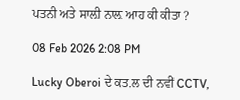ਪਤਨੀ ਅਤੇ ਸਾਲ਼ੀ ਨਾਲ਼ ਆਹ ਕੀ ਕੀਤਾ ?

08 Feb 2026 2:08 PM

Lucky Oberoi ਦੇ ਕਤ.ਲ ਦੀ ਨਵੀਂ CCTV,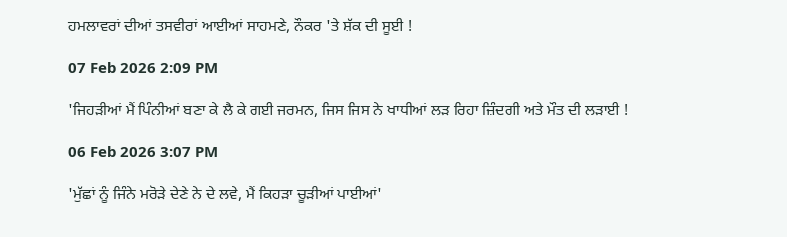ਹਮਲਾਵਰਾਂ ਦੀਆਂ ਤਸਵੀਰਾਂ ਆਈਆਂ ਸਾਹਮਣੇ, ਨੌਕਰ 'ਤੇ ਸ਼ੱਕ ਦੀ ਸੂਈ !

07 Feb 2026 2:09 PM

'ਜਿਹੜੀਆਂ ਮੈਂ ਪਿੰਨੀਆਂ ਬਣਾ ਕੇ ਲੈ ਕੇ ਗਈ ਜਰਮਨ, ਜਿਸ ਜਿਸ ਨੇ ਖਾਧੀਆਂ ਲੜ ਰਿਹਾ ਜ਼ਿੰਦਗੀ ਅਤੇ ਮੌਤ ਦੀ ਲੜਾਈ !

06 Feb 2026 3:07 PM

'ਮੁੱਛਾਂ ਨੂੰ ਜਿੰਨੇ ਮਰੋੜੇ ਦੇਣੇ ਨੇ ਦੇ ਲਵੇ, ਮੈਂ ਕਿਹੜਾ ਚੂੜੀਆਂ ਪਾਈਆਂ'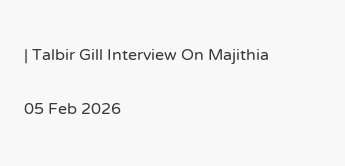| Talbir Gill Interview On Majithia

05 Feb 2026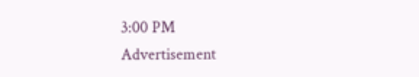3:00 PM
Advertisement